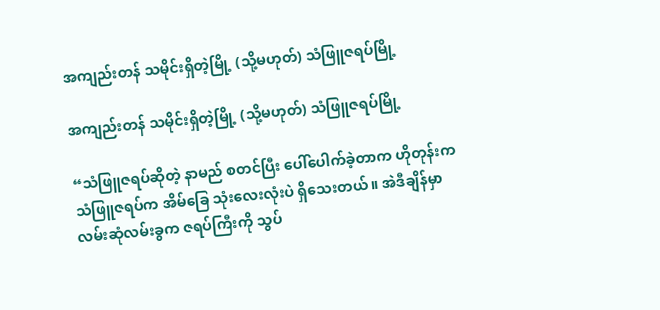အကျည်းတန် သမိုင်းရှိတဲ့မြို့ (သို့မဟုတ်) သံဖြူဇရပ်မြို့

အကျည်းတန် သမိုင်းရှိတဲ့မြို့ (သို့မဟုတ်) သံဖြူဇရပ်မြို့

“သံဖြူဇရပ်ဆိုတဲ့ နာမည် စတင်ပြီး ပေါ်ပေါက်ခဲ့တာက ဟိုတုန်းက သံဖြူဇရပ်က အိမ်ခြေ သုံးလေးလုံးပဲ ရှိသေးတယ်။ အဲဒီချိန်မှာ လမ်းဆုံလမ်းခွက ဇရပ်ကြီးကို သွပ်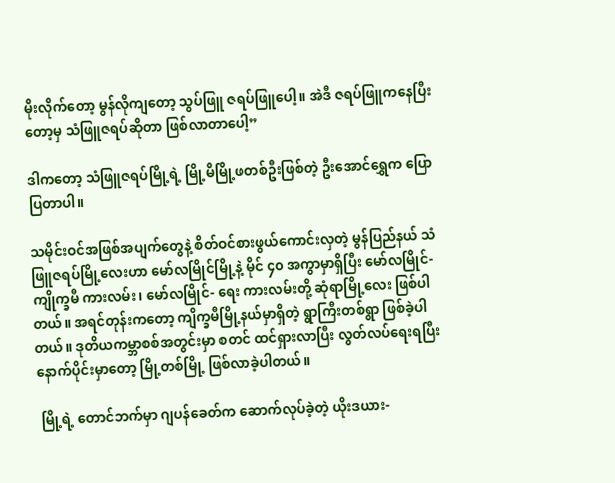မိုးလိုက်တော့ မွန်လိုကျတော့ သွပ်ဖြူ ဇရပ်ဖြူပေါ့။ အဲဒီ ဇရပ်ဖြူကနေပြီးတော့မှ သံဖြူဇရပ်ဆိုတာ ဖြစ်လာတာပေါ့”

ဒါကတော့ သံဖြူဇရပ်မြို့ရဲ့ မြို့မိမြို့ဖတစ်ဦးဖြစ်တဲ့ ဦးအောင်ရွှေက ပြောပြတာပါ။

သမိုင်းဝင်အဖြစ်အပျက်တွေနဲ့ စိတ်ဝင်စားဖွယ်ကောင်းလှတဲ့ မွန်ပြည်နယ် သံဖြူဇရပ်မြို့လေးဟာ မော်လမြိုင်မြို့နဲ့ မိုင် ၄၀ အကွာမှာရှိပြီး မော်လမြိုင်-ကျိုက္ခမီ ကားလမ်း၊ မော်လမြိုင်- ရေး ကားလမ်းတို့ ဆုံရာမြို့လေး ဖြစ်ပါတယ်။ အရင်တုန်းကတော့ ကျိက္ခမီမြို့နယ်မှာရှိတဲ့ ရွာကြီးတစ်ရွာ ဖြစ်ခဲ့ပါတယ်။ ဒုတိယကမ္ဘာစစ်အတွင်းမှာ စတင် ထင်ရှားလာပြီး လွတ်လပ်ရေးရပြီး နောက်ပိုင်းမှာတော့ မြို့တစ်မြို့ ဖြစ်လာခဲ့ပါတယ်။

 မြို့ရဲ့ တောင်ဘက်မှာ ဂျပန်ခေတ်က ဆောက်လုပ်ခဲ့တဲ့ ယိုးဒယား-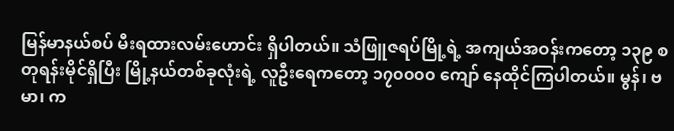မြန်မာနယ်စပ် မီးရထားလမ်းဟောင်း ရှိပါတယ်။ သံဖြူဇရပ်မြို့ရဲ့ အကျယ်အဝန်းကတော့ ၁၃၉ စတုရန်းမိုင်ရှိပြီး မြို့နယ်တစ်ခုလုံးရဲ့ လူဦးရေကတော့ ၁၇၀၀၀၀ ကျော် နေထိုင်ကြပါတယ်။ မွန်၊ ဗမာ၊ က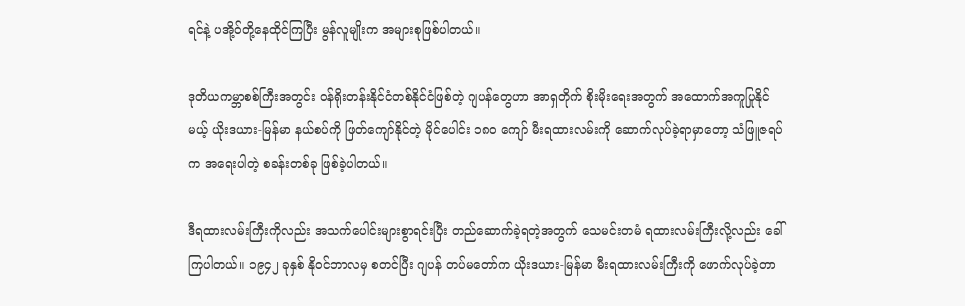ရင်နဲ့ ပအို့ဝ်တို့နေထိုင်ကြပြီး မွန်လူမျိုးက အများစုဖြစ်ပါတယ်။

ဒုတိယကမ္ဘာစစ်ကြီးအတွင်း ဝန်ရိုးတန်းနိုင်ငံတစ်နိုင်ငံဖြစ်တဲ့ ဂျပန်တွေဟာ အာရှတိုက် စိုးမိုးရေးအတွက် အထောက်အကူပြုနိုင်မယ့် ယိုးဒယား-မြန်မာ နယ်စပ်ကို ဖြတ်ကျော်နိုင်တဲ့ မိုင်ပေါင်း ၁၈၀ ကျော် မီးရထားလမ်းကို ဆောက်လုပ်ခဲ့ရာမှာတော့ သံဖြူဇရပ်က အရေးပါတဲ့ စခန်းတစ်ခု ဖြစ်ခဲ့ပါတယ်။

ဒီရထားလမ်းကြီးကိုလည်း အသက်ပေါင်းများစွာရင်းပြီး တည်ဆောက်ခဲ့ရတဲ့အတွက် သေမင်းတမံ ရထားလမ်းကြီးလို့လည်း ခေါ်ကြပါတယ်။ ၁၉၄၂ ခုနှစ် နိုဝင်ဘာလမှ စတင်ပြီး ဂျပန် တပ်မတော်က ယိုးဒယား-မြန်မာ မီးရထားလမ်းကြီးကို ဖောက်လုပ်ခဲ့တာ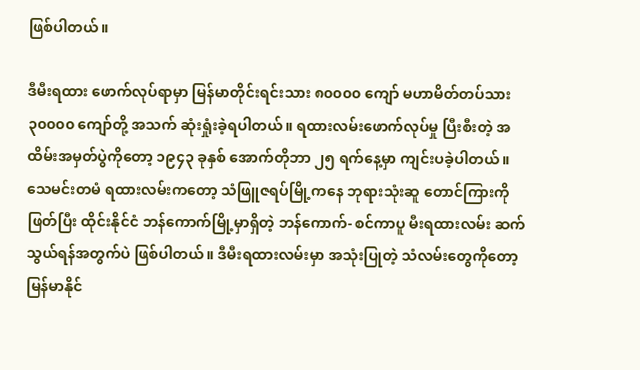ဖြစ်ပါတယ်။

ဒီမီးရထား ဖောက်လုပ်ရာမှာ မြန်မာတိုင်းရင်းသား ၈၀၀၀၀ ကျော် မဟာမိတ်တပ်သား ၃၀၀၀၀ ကျော်တို့ အသက် ဆုံးရှုံးခဲ့ရပါတယ်။ ရထားလမ်းဖောက်လုပ်မှု ပြီးစီးတဲ့ အထိမ်းအမှတ်ပွဲကိုတော့ ၁၉၄၃ ခုနှစ် အောက်တိုဘာ ၂၅ ရက်နေ့မှာ ကျင်းပခဲ့ပါတယ်။ သေမင်းတမံ ရထားလမ်းကတော့ သံဖြူဇရပ်မြို့ကနေ ဘုရားသုံးဆူ တောင်ကြားကိုဖြတ်ပြီး ထိုင်းနိုင်ငံ ဘန်ကောက်မြို့မှာရှိတဲ့ ဘန်ကောက်- စင်ကာပူ မီးရထားလမ်း ဆက်သွယ်ရန်အတွက်ပဲ ဖြစ်ပါတယ်။ ဒီမီးရထားလမ်းမှာ အသုံးပြုတဲ့ သံလမ်းတွေကိုတော့ မြန်မာနိုင်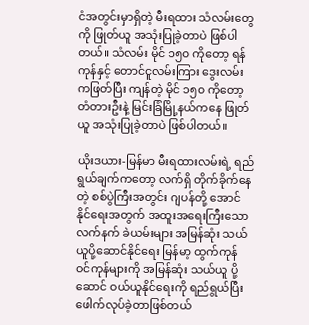ငံအတွင်းမှာရှိတဲ့ မီးရထား သံလမ်းတွေကို ဖြုတ်ယူ အသုံးပြုခဲ့တာပဲ ဖြစ်ပါတယ်။ သံလမ်း မိုင် ၁၅၀ ကိုတော့ ရန်ကုန်နှင့် တောင်ငူလမ်းကြား ဒွေးလမ်းကဖြတ်ပြီး ကျန်တဲ့ မိုင် ၁၅၀ ကိုတော့ တံတားဦးနဲ့ မြင်းခြံမြို့နယ်ကနေ ဖြုတ်ယူ အသုံးပြုခဲ့တာပဲ ဖြစ်ပါတယ်။

ယိုးဒယား-မြန်မာ မီးရထားလမ်းရဲ့ ရည်ရွယ်ချက်ကတော့ လက်ရှိ တိုက်ခိုက်နေတဲ့ စစ်ပွဲကြီးအတွင်း ဂျပန်တို့ အောင်နိုင်ရေးအတွက် အထူးအရေးကြီးသော လက်နက် ခဲယမ်းများ အမြန်ဆုံး သယ်ယူပို့ဆောင်နိုင်ရေး မြန်မာ့ ထွက်ကုန် ဝင်ကုန်များကို အမြန်ဆုံး သယ်ယူ ပို့ဆောင် ဝယ်ယူနိုင်ရေးကို ရည်ရွယ်ပြီး ဖေါက်လုပ်ခဲ့တာဖြစ်တယ်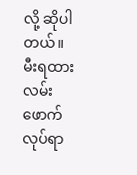လို့ ဆိုပါတယ်။ မီးရထားလမ်းဖောက်လုပ်ရာ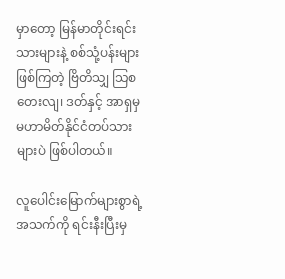မှာတော့ မြန်မာတိုင်းရင်းသားများနဲ့ စစ်သုံ့ပန်းများဖြစ်ကြတဲ့ ဗြိတိသျှ သြစတေးလျ၊ ဒတ်နှင့် အာရှမှ မဟာမိတ်နိုင်ငံတပ်သားများပဲ ဖြစ်ပါတယ်။

လူပေါင်းမြောက်များစွာရဲ့အသက်ကို ရင်းနီးပြီးမှ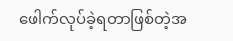ဖေါက်လုပ်ခဲ့ရတာဖြစ်တဲ့အ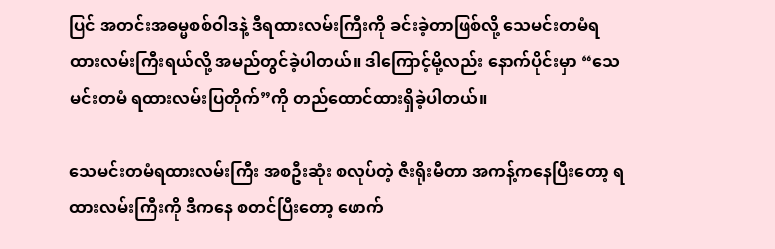ပြင် အတင်းအဓမ္မစစ်ဝါဒနဲ့ ဒီရထားလမ်းကြီးကို ခင်းခဲ့တာဖြစ်လို့ သေမင်းတမံရထားလမ်းကြီးရယ်လို့ အမည်တွင်ခဲ့ပါတယ်။ ဒါကြောင့်မို့လည်း နောက်ပိုင်းမှာ “သေမင်းတမံ ရထားလမ်းပြတိုက်”ကို တည်ထောင်ထားရှိခဲ့ပါတယ်။

သေမင်းတမံရထားလမ်းကြီး အစဦးဆုံး စလုပ်တဲ့ ဇီးရိုးမီတာ အကန့်ကနေပြီးတော့ ရထားလမ်းကြီးကို ဒီကနေ စတင်ပြီးတော့ ဖောက်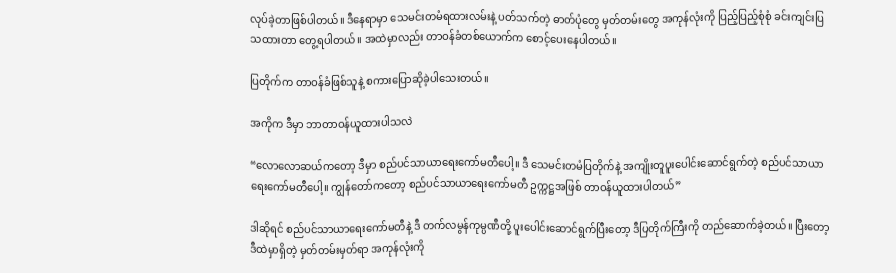လုပ်ခဲ့တာဖြစ်ပါတယ်။ ဒီနေရာမှာ သေမင်းတမံရထားလမ်းနဲ့ ပတ်သက်တဲ့ ဓာတ်ပုံတွေ မှတ်တမ်းတွေ အကုန်လုံးကို ပြည့်ပြည့်စုံစုံ ခင်းကျင်းပြသထားတာ တွေ့ရပါတယ်။ အထဲမှာလည်း တာဝန်ခံတစ်ယောက်က စောင့်ပေးနေပါတယ်။

ပြတိုက်က တာဝန်ခံဖြစ်သူနဲ့ စကားပြောဆိုခဲ့ပါသေးတယ်။

အကိုက ဒီမှာ ဘာတာဝန်ယူထားပါသလဲ

“လောလောဆယ်ကတော့ ဒီမှာ စည်ပင်သာယာရေးကော်မတီပေါ့။ ဒီ သေမင်းတမံပြတိုက်နဲ့ အကျိုးတူပူးပေါင်းဆောင်ရွက်တဲ့ စည်ပင်သာယာရေးကော်မတီပေါ့။ ကျွန်တော်ကတော့ စည်ပင်သာယာရေးကော်မတီ ဥက္ကဋ္ဌအဖြစ် တာဝန်ယူထားပါတယ်”

ဒါဆိုရင် စည်ပင်သာယာရေးကော်မတီနဲ့ ဒီ တက်လမွန်ကုမ္ပဏီတို့ ပူးပေါင်းဆောင်ရွက်ပြီးတော့ ဒီပြတိုက်ကြီးကို တည်ဆောက်ခဲ့တယ်။ ပြီးတော့ ဒီထဲမှာရှိတဲ့ မှတ်တမ်းမှတ်ရာ အကုန်လုံးကို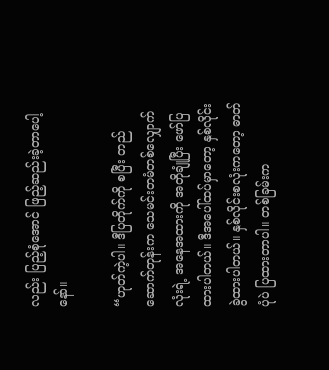လည်း ပြည့်စုံအောင် ဖြည့်ဆည်းခဲ့တာပေါ့နော်။

“ဟုတ်ကဲ့ပါ။ ဒီပြတိုက်ကို စပြီး တည်ဆောက်တုန်းက သေမင်းတမံတစ်လျှောက်လုံးရဲ့ အနေအထားကို အတိုချုံပြီး ဖော်ပြထားပါတယ်။ ဒီအပေါ်ထပ်မှာတော့ နှစ်လိုင်း ခွဲထားပါတယ်။ နှစ်လိုင်းစလုံးကတော့ ဓာတ်ပုံပဲ ပြထားတာပါ။ တစ်ခြမ်းက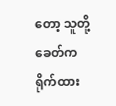တော့ သူတို့ခေတ်က ရိုက်ထား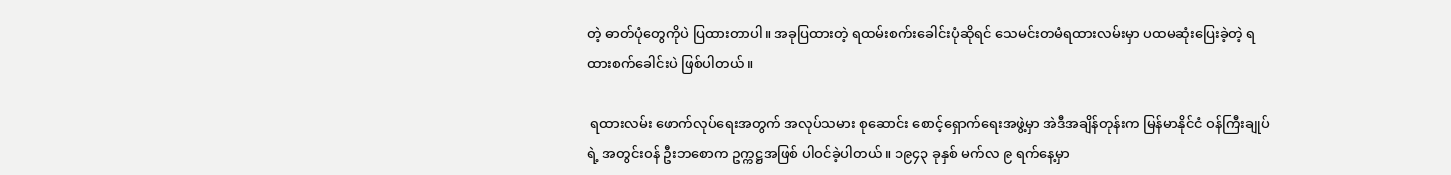တဲ့ ဓာတ်ပုံတွေကိုပဲ ပြထားတာပါ။ အခုပြထားတဲ့ ရထမ်းစက်းခေါင်းပုံဆိုရင် သေမင်းတမံရထားလမ်းမှာ ပထမဆုံးပြေးခဲ့တဲ့ ရထားစက်ခေါင်းပဲ ဖြစ်ပါတယ်။

 ရထားလမ်း ဖောက်လုပ်ရေးအတွက် အလုပ်သမား စုဆောင်း စောင့်ရှောက်ရေးအဖွဲ့မှာ အဲဒီအချိန်တုန်းက မြန်မာနိုင်ငံ ဝန်ကြီးချုပ်ရဲ့ အတွင်းဝန် ဦးဘစောက ဥက္ကဋ္ဌအဖြစ် ပါဝင်ခဲ့ပါတယ်။ ၁၉၄၃ ခုနှစ် မက်လ ၉ ရက်နေ့မှာ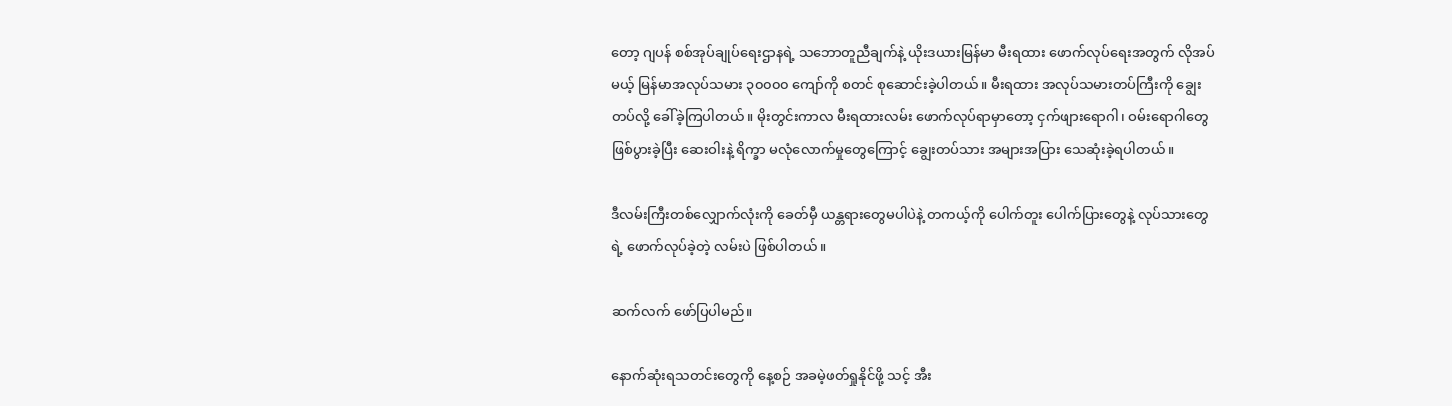တော့ ဂျပန် စစ်အုပ်ချုပ်ရေးဌာနရဲ့ သဘောတူညီချက်နဲ့ ယိုးဒယားမြန်မာ မီးရထား ဖောက်လုပ်ရေးအတွက် လိုအပ်မယ့် မြန်မာအလုပ်သမား ၃၀၀၀၀ ကျော်ကို စတင် စုဆောင်းခဲ့ပါတယ်။ မီးရထား အလုပ်သမားတပ်ကြီးကို ချွေးတပ်လို့ ခေါ်ခဲ့ကြပါတယ်။ မိုးတွင်းကာလ မီးရထားလမ်း ဖောက်လုပ်ရာမှာတော့ ငှက်ဖျားရောဂါ၊ ဝမ်းရောဂါတွေ ဖြစ်ပွားခဲ့ပြီး ဆေးဝါးနဲ့ ရိက္ခာ မလုံလောက်မှုတွေကြောင့် ချွေးတပ်သား အများအပြား သေဆုံးခဲ့ရပါတယ်။

ဒီလမ်းကြီးတစ်လျှောက်လုံးကို ခေတ်မှီ ယန္တရားတွေမပါပဲနဲ့ တကယ့်ကို ပေါက်တူး ပေါက်ပြားတွေနဲ့ လုပ်သားတွေရဲ့ ဖောက်လုပ်ခဲ့တဲ့ လမ်းပဲ ဖြစ်ပါတယ်။

ဆက်လက် ဖော်ပြပါမည်။

နောက်ဆုံးရသတင်းတွေကို နေ့စဉ် အခမဲ့ဖတ်ရှုနိုင်ဖို့ သင့် အီး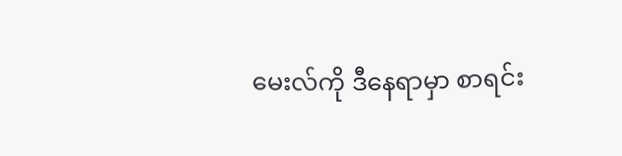မေးလ်ကို ဒီနေရာမှာ စာရင်း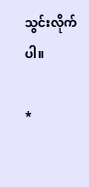သွင်းလိုက်ပါ။

*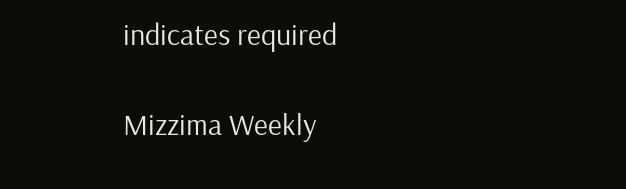indicates required

Mizzima Weekly